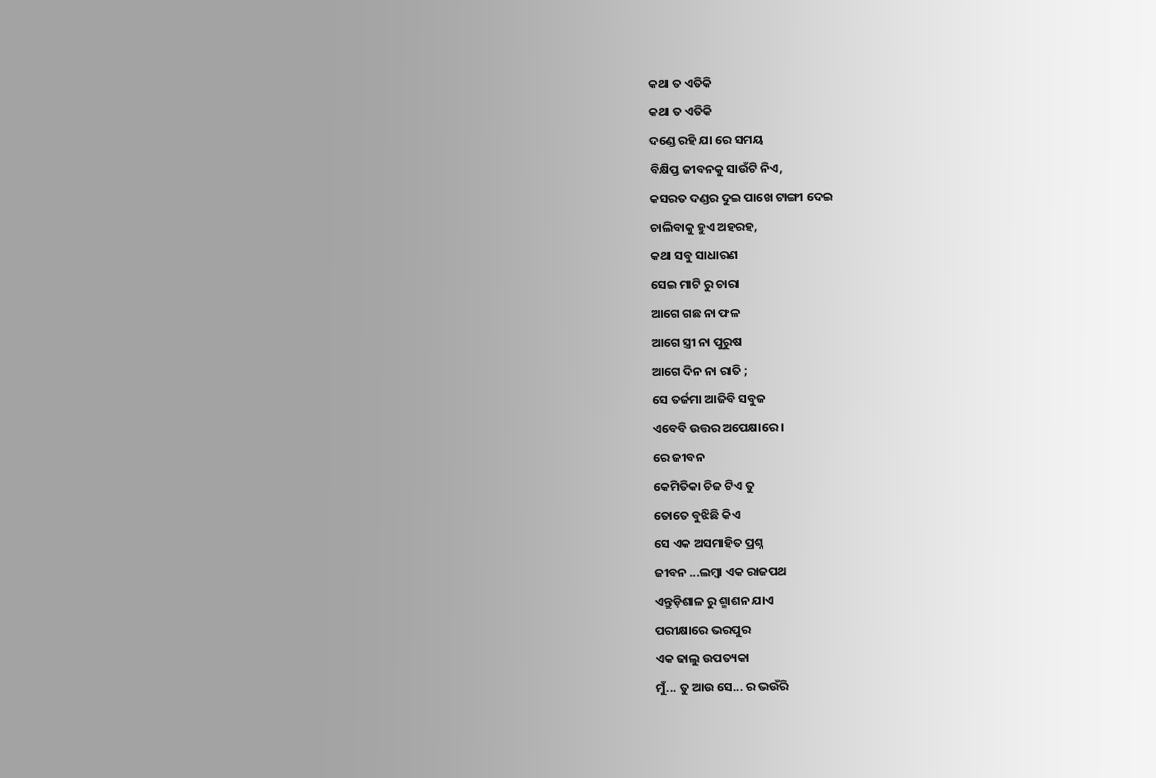କଥା ତ ଏତିକି
କଥା ତ ଏତିକି
ଦଣ୍ଡେ ରହି ଯା ରେ ସମୟ
ବିକ୍ଷିପ୍ତ ଜୀବନକୁ ସାଉଁଟି ନିଏ,
କସରତ ଦଣ୍ଡର ଦୁଇ ପାଖେ ଟାଙ୍ଗୀ ଦେଇ
ଚାଲିବାକୁ ହୁଏ ଅହରହ,
କଥା ସବୁ ସାଧାରଣ
ସେଇ ମାଟି ରୁ ଚାରା
ଆଗେ ଗଛ ନା ଫଳ
ଆଗେ ସ୍ତ୍ରୀ ନା ପୁରୁଷ
ଆଗେ ଦିନ ନା ରାତି ;
ସେ ତର୍ଜମା ଆଜିବି ସବୁଜ
ଏବେବି ଉତ୍ତର ଅପେକ୍ଷାରେ ।
ରେ ଜୀବନ
କେମିତିକା ଚିଜ ଟିଏ ତୁ
ତୋତେ ବୁଝିଛି କିଏ
ସେ ଏକ ଅସମାହିତ ପ୍ରଶ୍ନ
ଜୀବନ ...ଲମ୍ବା ଏକ ରାଜପଥ
ଏନ୍ତୁଡ଼ିଶାଳ ରୁ ଶ୍ମାଶନ ଯାଏ
ପରୀକ୍ଷାରେ ଭରପୁର
ଏକ ଢାଲୁ ଉପତ୍ୟକା
ମୁଁ... ତୁ ଆଉ ସେ... ର ଭଉଁରି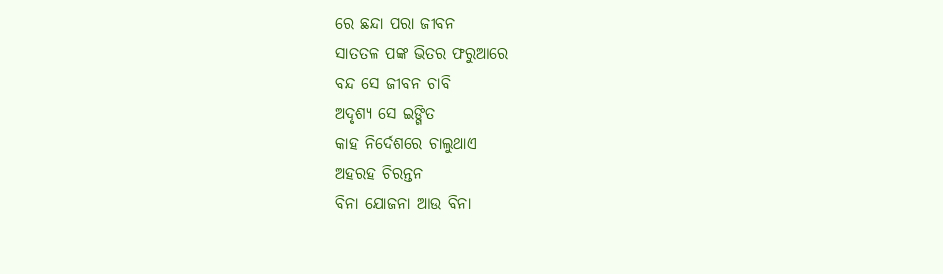ରେ ଛନ୍ଦା ପରା ଜୀବନ
ସାତତଳ ପଙ୍କ ଭିତର ଫରୁଆରେ
ବନ୍ଦ ସେ ଜୀବନ ଚାବି
ଅଦୃଶ୍ୟ ସେ ଇଙ୍ଗିତ
କାହ ନିର୍ଦେଶରେ ଚାଲୁଥାଏ
ଅହରହ ଚିରନ୍ତନ
ବିନା ଯୋଜନା ଆଉ ବିନା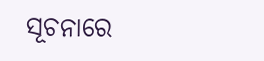ସୂଚନାରେ